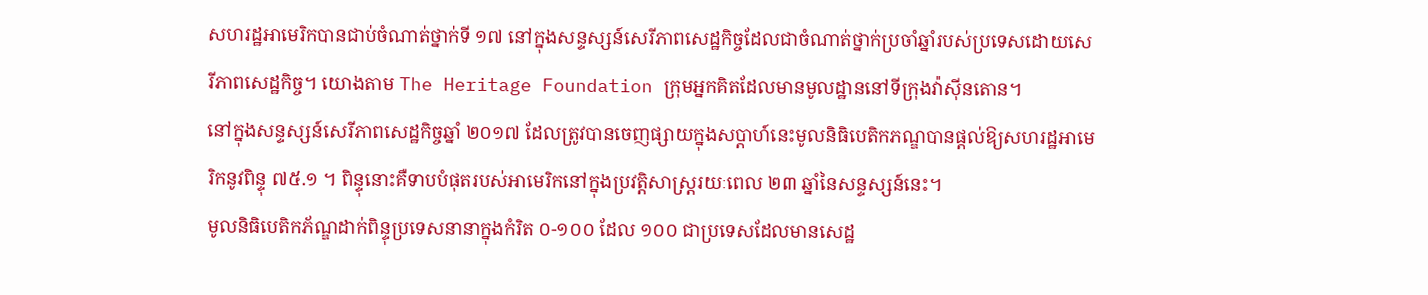សហរដ្ឋអាមេរិកបានជាប់ចំណាត់ថ្នាក់ទី ១៧ នៅក្នុងសន្ទស្សន៍សេរីភាពសេដ្ឋកិច្ចដែលជាចំណាត់ថ្នាក់ប្រចាំឆ្នាំរបស់ប្រទេសដោយសេរីភាពសេដ្ឋកិច្ច។ យោងតាម The Heritage Foundation ក្រុមអ្នកគិតដែលមានមូលដ្ឋាននៅទីក្រុងវ៉ាស៊ីនតោន។
នៅក្នុងសន្ទស្សន៍សេរីភាពសេដ្ឋកិច្ចឆ្នាំ ២០១៧ ដែលត្រូវបានចេញផ្សាយក្នុងសប្តាហ៍នេះមូលនិធិបេតិកភណ្ឌបានផ្តល់ឱ្យសហរដ្ឋអាមេរិកនូវពិន្ទុ ៧៥.១ ។ ពិន្ទុនោះគឺទាបបំផុតរបស់អាមេរិកនៅក្នុងប្រវត្តិសាស្រ្តរយៈពេល ២៣ ឆ្នាំនៃសន្ទស្សន៍នេះ។
មូលនិធិបេតិកភ័ណ្ឌដាក់ពិន្ទុប្រទេសនានាក្នុងកំរិត ០-១០០ ដែល ១០០ ជាប្រទេសដែលមានសេដ្ឋ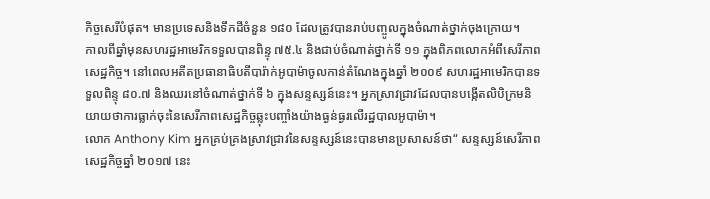កិច្ចសេរីបំផុត។ មានប្រទេសនិងទឹកដីចំនួន ១៨០ ដែលត្រូវបានរាប់បញ្ចូលក្នុងចំណាត់ថ្នាក់ចុងក្រោយ។
កាលពីឆ្នាំមុនសហរដ្ឋអាមេរិកទទួលបានពិន្ទុ ៧៥.៤ និងជាប់ចំណាត់ថ្នាក់ទី ១១ ក្នុងពិភពលោកអំពីសេរីភាពសេដ្ឋកិច្ច។ នៅពេលអតីតប្រធានាធិបតីបារ៉ាក់អូបាម៉ាចូលកាន់តំណែងក្នុងឆ្នាំ ២០០៩ សហរដ្ឋអាមេរិកបានទទួលពិន្ទុ ៨០.៧ និងឈរនៅចំណាត់ថ្នាក់ទី ៦ ក្នុងសន្ទស្សន៍នេះ។ អ្នកស្រាវជ្រាវដែលបានបង្កើតលិបិក្រមនិយាយថាការធ្លាក់ចុះនៃសេរីភាពសេដ្ឋកិច្ចឆ្លុះបញ្ចាំងយ៉ាងធ្ងន់ធ្ងរលើរដ្ឋបាលអូបាម៉ា។
លោក Anthony Kim អ្នកគ្រប់គ្រងស្រាវជ្រាវនៃសន្ទស្សន៍នេះបានមានប្រសាសន៍ថា“ សន្ទស្សន៍សេរីភាពសេដ្ឋកិច្ចឆ្នាំ ២០១៧ នេះ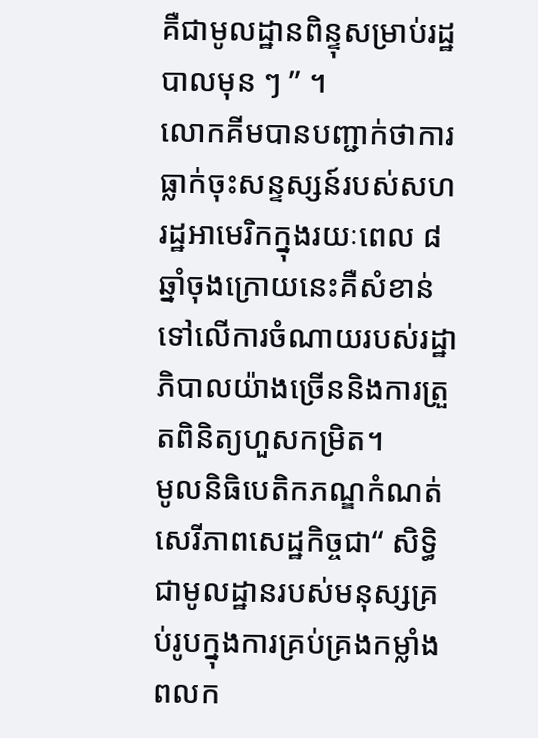គឺជាមូលដ្ឋានពិន្ទុសម្រាប់រដ្ឋបាលមុន ៗ ” ។
លោកគីមបានបញ្ជាក់ថាការធ្លាក់ចុះសន្ទស្សន៍របស់សហរដ្ឋអាមេរិកក្នុងរយៈពេល ៨ ឆ្នាំចុងក្រោយនេះគឺសំខាន់ទៅលើការចំណាយរបស់រដ្ឋាភិបាលយ៉ាងច្រើននិងការត្រួតពិនិត្យហួសកម្រិត។
មូលនិធិបេតិកភណ្ឌកំណត់សេរីភាពសេដ្ឋកិច្ចជា“ សិទ្ធិជាមូលដ្ឋានរបស់មនុស្សគ្រប់រូបក្នុងការគ្រប់គ្រងកម្លាំងពលក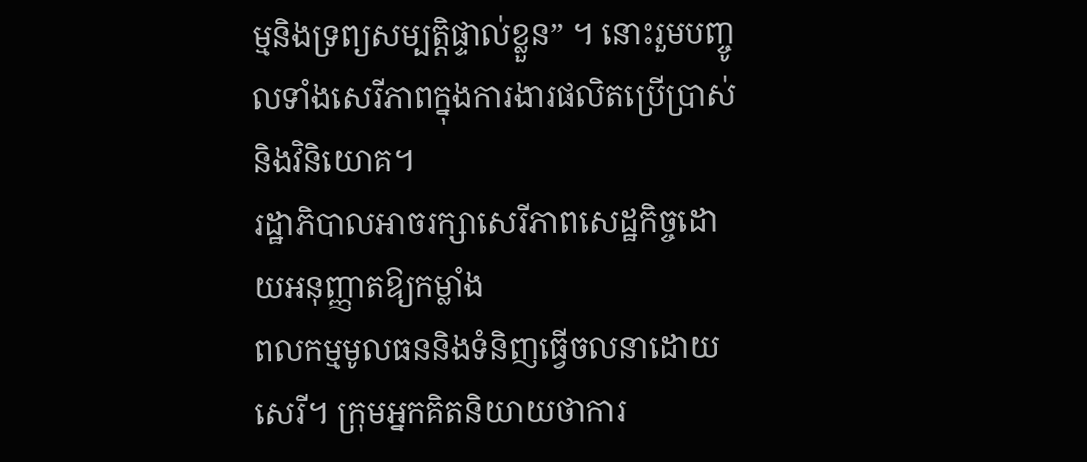ម្មនិងទ្រព្យសម្បត្តិផ្ទាល់ខ្លួន” ។ នោះរួមបញ្ចូលទាំងសេរីភាពក្នុងការងារផលិតប្រើប្រាស់និងវិនិយោគ។
រដ្ឋាភិបាលអាចរក្សាសេរីភាពសេដ្ឋកិច្ចដោយអនុញ្ញាតឱ្យកម្លាំង
ពលកម្មមូលធននិងទំនិញធ្វើចលនាដោយសេរី។ ក្រុមអ្នកគិតនិយាយថាការ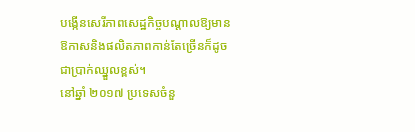បង្កើនសេរីភាពសេដ្ឋកិច្ចបណ្តាលឱ្យមានឱកាសនិងផលិតភាពកាន់តែច្រើនក៏ដូចជាប្រាក់ឈ្នួលខ្ពស់។
នៅឆ្នាំ ២០១៧ ប្រទេសចំនួ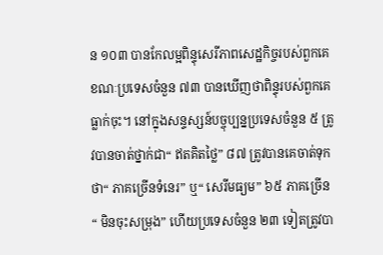ន ១០៣ បានកែលម្អពិន្ទុសេរីភាពសេដ្ឋកិច្ចរបស់ពួកគេខណៈប្រទេសចំនួន ៧៣ បានឃើញថាពិន្ទុរបស់ពួកគេធ្លាក់ចុះ។ នៅក្នុងសន្ទស្សន៍បច្ចុប្បន្នប្រទេសចំនួន ៥ ត្រូវបានចាត់ថ្នាក់ជា“ ឥតគិតថ្លៃ” ៨៧ ត្រូវបានគេចាត់ទុកថា“ ភាគច្រើនទំនេរ” ឬ“ សេរីមធ្យម” ៦៥ ភាគច្រើន“ មិនចុះសម្រុង” ហើយប្រទេសចំនួន ២៣ ទៀតត្រូវបា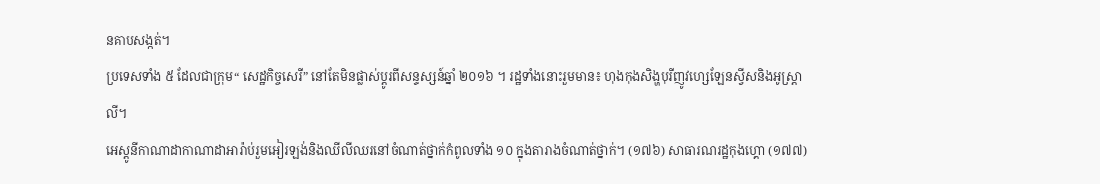នគាបសង្កត់។
ប្រទេសទាំង ៥ ដែលជាក្រុម“ សេដ្ឋកិច្ចសេរី” នៅតែមិនផ្លាស់ប្តូរពីសន្ទស្សន៍ឆ្នាំ ២០១៦ ។ រដ្ឋទាំងនោះរួមមាន៖ ហុងកុងសិង្ហបុរីញូវហ្សេឡែនស្វីសនិងអូស្ត្រាលី។
អេស្តូនីកាណាដាកាណាដាអារ៉ាប់រួមអៀរឡង់និងឈីលីឈរនៅចំណាត់ថ្នាក់កំពូលទាំង ១០ ក្នុងតារាងចំណាត់ថ្នាក់។ (១៧៦) សាធារណរដ្ឋកុងហ្គោ (១៧៧)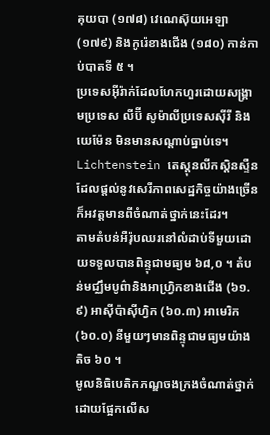គុយបា (១៧៨) វេណេស៊ុយអេឡា (១៧៩) និងកូរ៉េខាងជើង (១៨០) កាន់កាប់បាតទី ៥ ។
ប្រទេសអ៊ីរ៉ាក់ដែលហែកហួរដោយសង្រ្គាមប្រទេស លីប៊ី សូម៉ាលីប្រទេសស៊ីរី និង យេម៉ែន មិនមានសណ្តាប់ធ្នាប់ទេ។ Lichtenstein តេស្តុនលីកស្តិនស្ទឺនដែលផ្តល់នូវសេរីភាពសេដ្ឋកិច្ចយ៉ាងច្រើនក៏អវត្តមានពីចំណាត់ថ្នាក់នេះដែរ។
តាមតំបន់អឺរ៉ុបឈរនៅលំដាប់ទីមួយដោយទទួលបានពិន្ទុជាមធ្យម ៦៨,០ ។ តំបន់មជ្ឈឹមបូព៌ានិងអាហ្វ្រិកខាងជើង (៦១.៩) អាស៊ីប៉ាស៊ីហ្វិក (៦០.៣) អាមេរិក (៦០.០) នីមួយៗមានពិន្ទុជាមធ្យមយ៉ាងតិច ៦០ ។
មូលនិធិបេតិកភណ្ឌចងក្រងចំណាត់ថ្នាក់ដោយផ្អែកលើស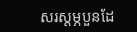សរស្តម្ភបួនដែ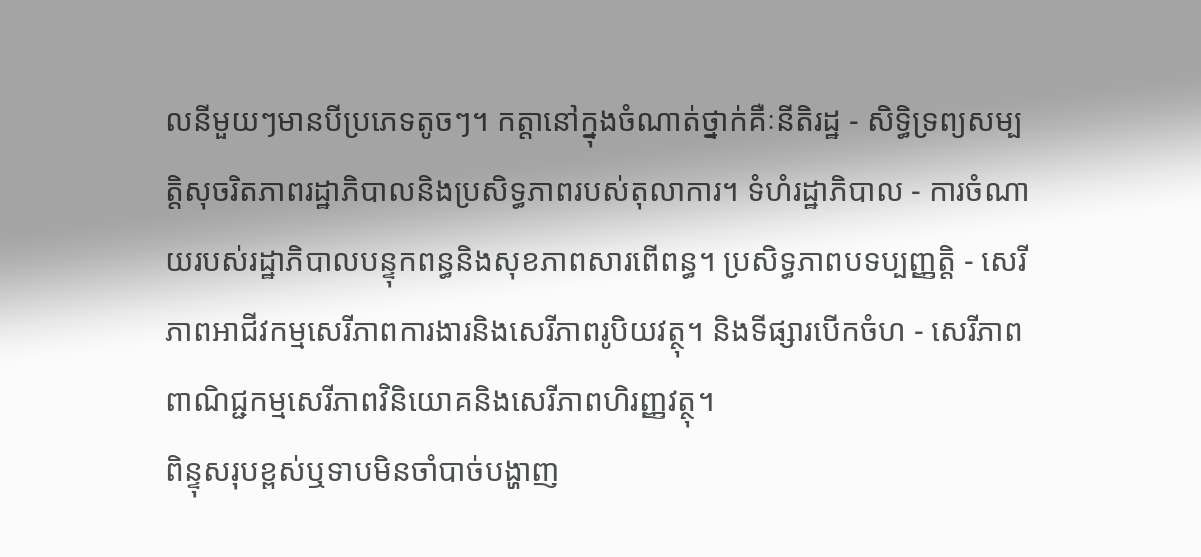លនីមួយៗមានបីប្រភេទតូចៗ។ កត្តានៅក្នុងចំណាត់ថ្នាក់គឺៈនីតិរដ្ឋ - សិទ្ធិទ្រព្យសម្បត្តិសុចរិតភាពរដ្ឋាភិបាលនិងប្រសិទ្ធភាពរបស់តុលាការ។ ទំហំរដ្ឋាភិបាល - ការចំណាយរបស់រដ្ឋាភិបាលបន្ទុកពន្ធនិងសុខភាពសារពើពន្ធ។ ប្រសិទ្ធភាពបទប្បញ្ញត្តិ - សេរីភាពអាជីវកម្មសេរីភាពការងារនិងសេរីភាពរូបិយវត្ថុ។ និងទីផ្សារបើកចំហ - សេរីភាពពាណិជ្ជកម្មសេរីភាពវិនិយោគនិងសេរីភាពហិរញ្ញវត្ថុ។
ពិន្ទុសរុបខ្ពស់ឬទាបមិនចាំបាច់បង្ហាញ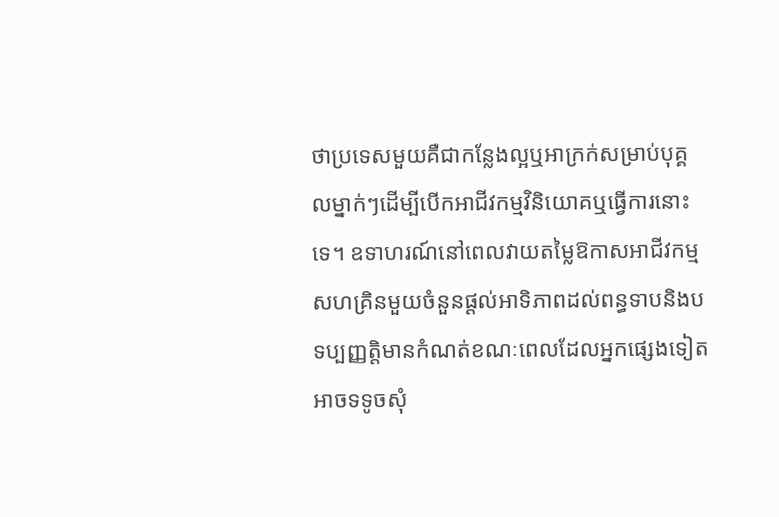ថាប្រទេសមួយគឺជាកន្លែងល្អឬអាក្រក់សម្រាប់បុគ្គលម្នាក់ៗដើម្បីបើកអាជីវកម្មវិនិយោគឬធ្វើការនោះទេ។ ឧទាហរណ៍នៅពេលវាយតម្លៃឱកាសអាជីវកម្មសហគ្រិនមួយចំនួនផ្តល់អាទិភាពដល់ពន្ធទាបនិងបទប្បញ្ញត្តិមានកំណត់ខណៈពេលដែលអ្នកផ្សេងទៀតអាចទទូចសុំ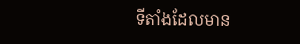ទីតាំងដែលមាន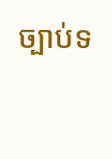ច្បាប់ទ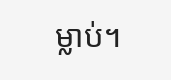ម្លាប់។